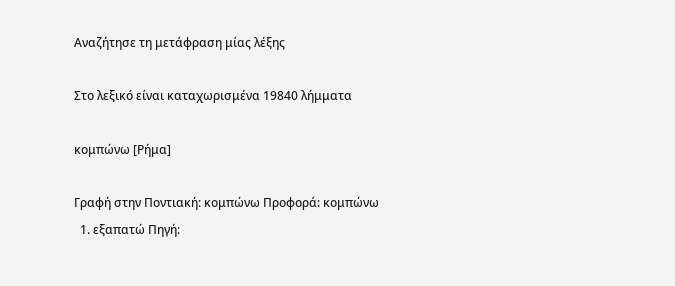Αναζήτησε τη μετάφραση μίας λέξης

Στο λεξικό είναι καταχωρισμένα 19840 λήμματα

κομπώνω [Ρήμα]

Γραφή στην Ποντιακή: κομπώνω Προφορά: κομπώνω
  1. εξαπατώ Πηγή: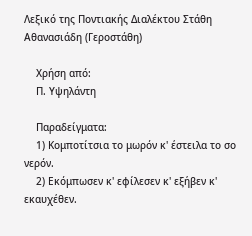Λεξικό της Ποντιακής Διαλέκτου Στάθη Αθανασιάδη (Γεροστάθη)

    Χρήση από:
    Π. Υψηλάντη

    Παραδείγματα:
    1) Κομποτίτσια το μωρόν κ' έστειλα το σο νερόν.
    2) Εκόμπωσεν κ' εφίλεσεν κ' εξήβεν κ' εκαυχέθεν.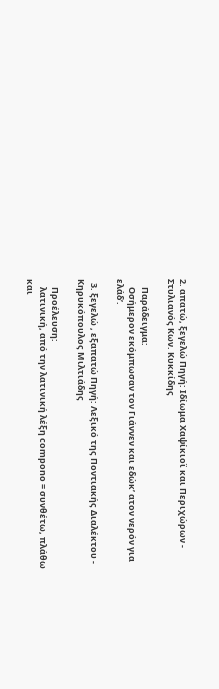2. απατώ, ξεγελώ Πηγή: Ιδίωμα Χαψίκιοϊ και Περιχώρων - Στυλιανός Κων. Κυκκίδης

    Παράδειγμα:
    Οσήμερον εκόμπωσαν τον Γιάννεν και εδώκ’ ατον νερόν για ελάδ’.

  3. ξεγελώ , εξαπατώ Πηγή: Λεξικό της Ποντιακής Διαλέκτου - Κηρυκόπουλος Μιλτιάδης

    Προέλευση:
    λατινική, από την λατινική λέξη compono = συνθέτω, πλάθω και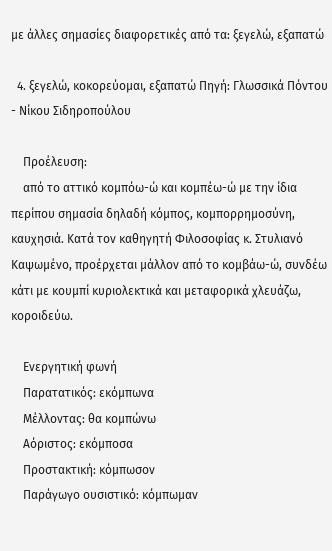με άλλες σημασίες διαφορετικές από τα: ξεγελώ, εξαπατώ

  4. ξεγελώ, κοκορεύομαι, εξαπατώ Πηγή: Γλωσσικά Πόντου - Νίκου Σιδηροπούλου

    Προέλευση:
    από το αττικό κομπόω-ώ και κομπέω-ώ με την ίδια περίπου σημασία δηλαδή κόμπος, κομπορρημοσύνη, καυχησιά. Κατά τον καθηγητή Φιλοσοφίας κ. Στυλιανό Καψωμένο, προέρχεται μάλλον από το κομβάω-ώ, συνδέω κάτι με κουμπί κυριολεκτικά και μεταφορικά χλευάζω, κοροιδεύω.

    Ενεργητική φωνή
    Παρατατικός: εκόμπωνα
    Μέλλοντας: θα κομπώνω
    Αόριστος: εκόμποσα
    Προστακτική: κόμπωσον
    Παράγωγο ουσιστικό: κόμπωμαν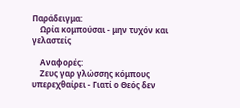Παράδειγμα:
    Ωρία κομπούσαι - μην τυχόν και γελαστείς

    Αναφορές:
    Ζευς γαρ γλώσσης κόμπους υπερεχθαίρει - Γιατί ο Θεός δεν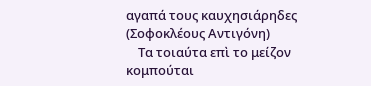αγαπά τους καυχησιάρηδες (Σοφοκλέους Αντιγόνη)
    Τα τοιαύτα επὶ το μείζον κομπούται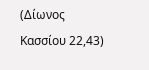(Δίωνος Κασσίου 22,43)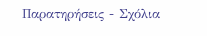Παρατηρήσεις - Σχόλια